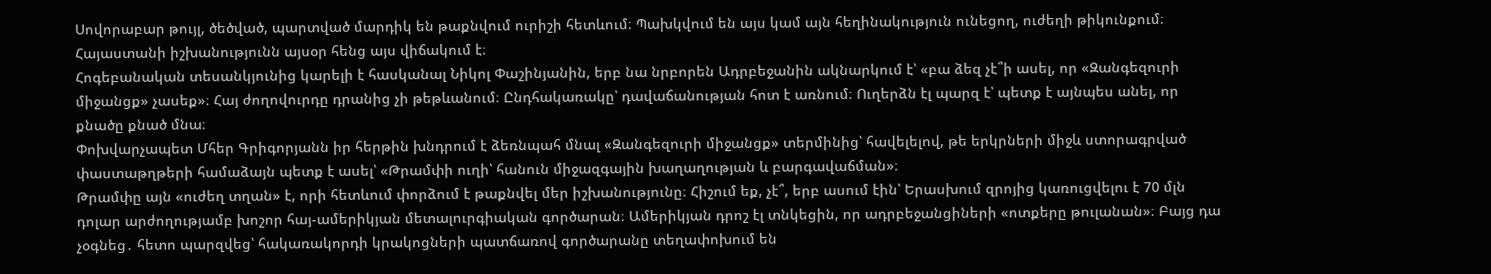Սովորաբար թույլ, ծեծված, պարտված մարդիկ են թաքնվում ուրիշի հետևում։ Պախկվում են այս կամ այն հեղինակություն ունեցող, ուժեղի թիկունքում։ Հայաստանի իշխանությունն այսօր հենց այս վիճակում է։
Հոգեբանական տեսանկյունից կարելի է հասկանալ Նիկոլ Փաշինյանին, երբ նա նրբորեն Ադրբեջանին ակնարկում է՝ «բա ձեզ չէ՞ի ասել, որ «Զանգեզուրի միջանցք» չասեք»։ Հայ ժողովուրդը դրանից չի թեթևանում։ Ընդհակառակը՝ դավաճանության հոտ է առնում։ Ուղերձն էլ պարզ է՝ պետք է այնպես անել, որ քնածը քնած մնա։
Փոխվարչապետ Մհեր Գրիգորյանն իր հերթին խնդրում է ձեռնպահ մնալ «Զանգեզուրի միջանցք» տերմինից՝ հավելելով, թե երկրների միջև ստորագրված փաստաթղթերի համաձայն պետք է ասել՝ «Թրամփի ուղի՝ հանուն միջազգային խաղաղության և բարգավաճման»։
Թրամփը այն «ուժեղ տղան» է, որի հետևում փորձում է թաքնվել մեր իշխանությունը։ Հիշում եք, չէ՞, երբ ասում էին՝ Երասխում զրոյից կառուցվելու է 70 մլն դոլար արժողությամբ խոշոր հայ-ամերիկյան մետալուրգիական գործարան։ Ամերիկյան դրոշ էլ տնկեցին, որ ադրբեջանցիների «ոտքերը թուլանան»։ Բայց դա չօգնեց․ հետո պարզվեց՝ հակառակորդի կրակոցների պատճառով գործարանը տեղափոխում են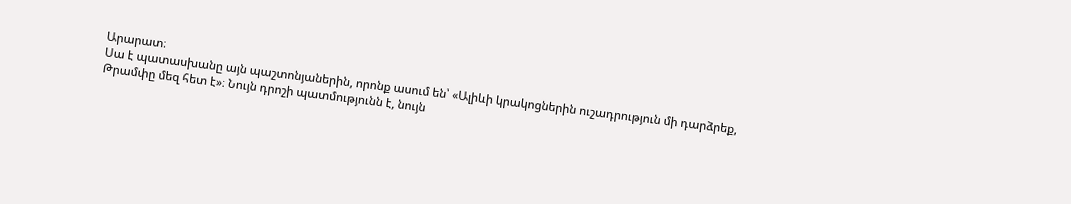Արարատ։
Սա է պատասխանը այն պաշտոնյաներին, որոնք ասում են՝ «Ալիևի կրակոցներին ուշադրություն մի դարձրեք, Թրամփը մեզ հետ է»։ Նույն դրոշի պատմությունն է, նույն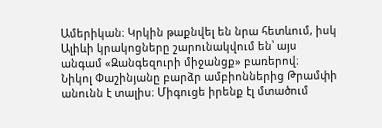Ամերիկան։ Կրկին թաքնվել են նրա հետևում, իսկ Ալիևի կրակոցները շարունակվում են՝ այս անգամ «Զանգեզուրի միջանցք» բառերով։
Նիկոլ Փաշինյանը բարձր ամբիոններից Թրամփի անունն է տալիս։ Միգուցե իրենք էլ մտածում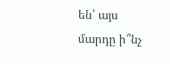են՝ այս մարդը ի՞նչ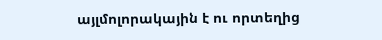այլմոլորակային է ու որտեղից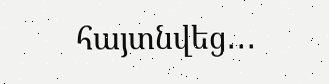հայտնվեց․․․